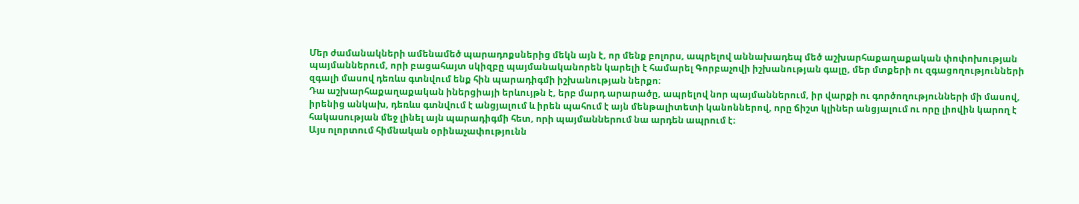Մեր ժամանակների ամենամեծ պարադոքսներից մեկն այն է, որ մենք բոլորս, ապրելով աննախադեպ մեծ աշխարհաքաղաքական փոփոխության պայմաններում, որի բացահայտ սկիզբը պայմանականորեն կարելի է համարել Գորբաչովի իշխանության գալը, մեր մտքերի ու զգացողությունների զգալի մասով դեռևս գտնվում ենք հին պարադիգմի իշխանության ներքո։
Դա աշխարհաքաղաքական իներցիայի երևույթն է, երբ մարդ արարածը, ապրելով նոր պայմաններում, իր վարքի ու գործողությունների մի մասով, իրենից անկախ, դեռևս գտնվում է անցյալում և իրեն պահում է այն մենթալիտետի կանոններով, որը ճիշտ կլիներ անցյալում ու որը լիովին կարող է հակասության մեջ լինել այն պարադիգմի հետ, որի պայմաններում նա արդեն ապրում է։
Այս ոլորտում հիմնական օրինաչափությունն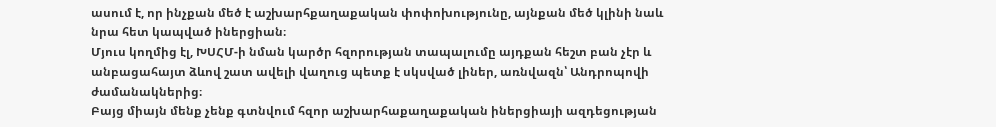ասում է, որ ինչքան մեծ է աշխարհքաղաքական փոփոխությունը, այնքան մեծ կլինի նաև նրա հետ կապված իներցիան։
Մյուս կողմից էլ, ԽՍՀՄ-ի նման կարծր հզորության տապալումը այդքան հեշտ բան չէր և անբացահայտ ձևով շատ ավելի վաղուց պետք է սկսված լիներ, առնվազն՝ Անդրոպովի ժամանակներից։
Բայց միայն մենք չենք գտնվում հզոր աշխարհաքաղաքական իներցիայի ազդեցության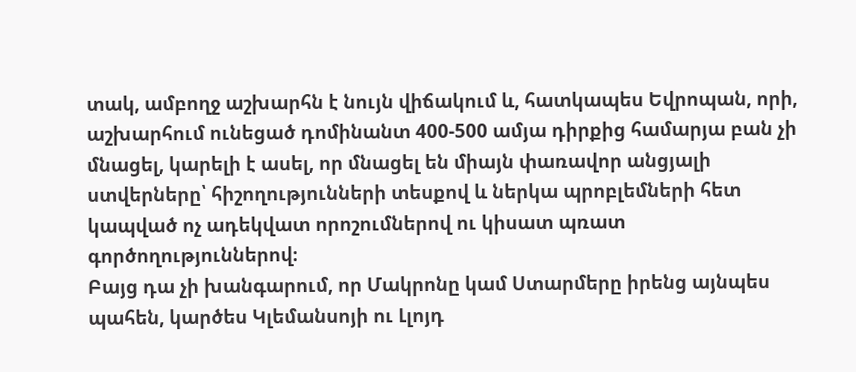տակ, ամբողջ աշխարհն է նույն վիճակում և, հատկապես Եվրոպան, որի, աշխարհում ունեցած դոմինանտ 400-500 ամյա դիրքից համարյա բան չի մնացել, կարելի է ասել, որ մնացել են միայն փառավոր անցյալի ստվերները՝ հիշողությունների տեսքով և ներկա պրոբլեմների հետ կապված ոչ ադեկվատ որոշումներով ու կիսատ պռատ գործողություններով։
Բայց դա չի խանգարում, որ Մակրոնը կամ Ստարմերը իրենց այնպես պահեն, կարծես Կլեմանսոյի ու Լլոյդ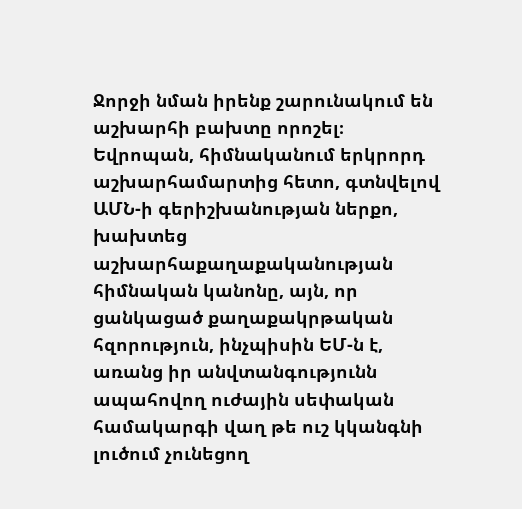Ջորջի նման իրենք շարունակում են աշխարհի բախտը որոշել։
Եվրոպան, հիմնականում երկրորդ աշխարհամարտից հետո, գտնվելով ԱՄՆ-ի գերիշխանության ներքո, խախտեց աշխարհաքաղաքականության հիմնական կանոնը, այն, որ ցանկացած քաղաքակրթական հզորություն, ինչպիսին ԵՄ-ն է, առանց իր անվտանգությունն ապահովող ուժային սեփական համակարգի վաղ թե ուշ կկանգնի լուծում չունեցող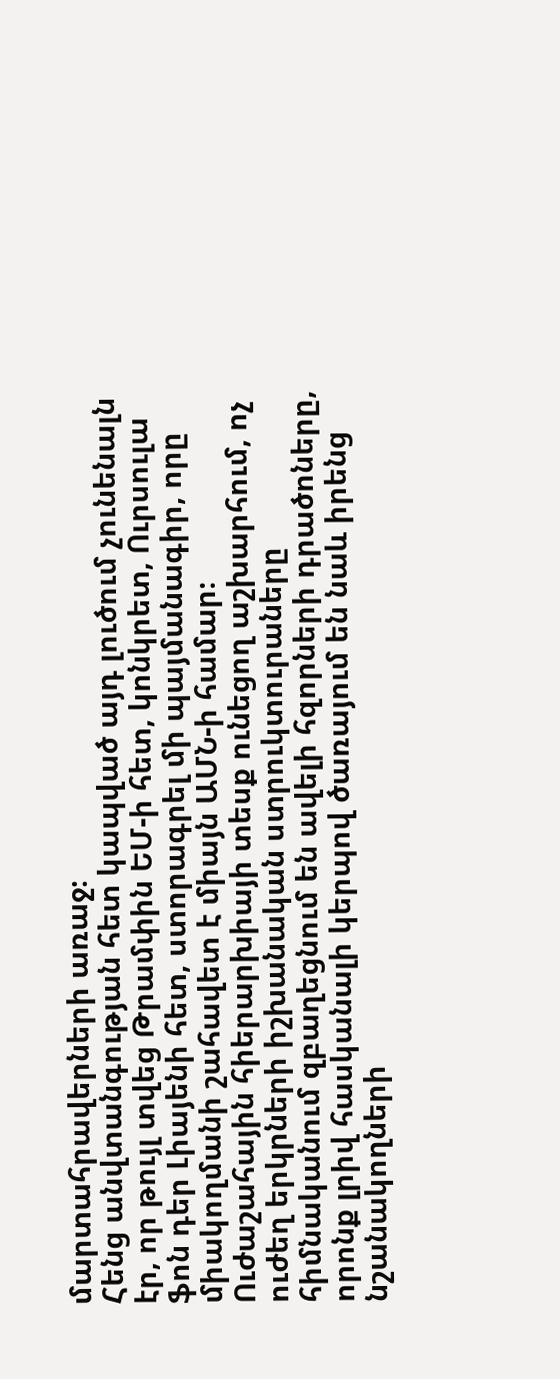մարտահրավերների առաջ։
Հենց անվտանգության հետ կապված այդ լուծում չունենալն էր, որ թույլ տվեց Թրամփին ԵՄ-ի հետ, կոնկրետ, Ուրսուլա ֆոն դեր Լիայենի հետ, ստորագրել մի պայմանագիր, որը միակողմանի շահավետ է միայն ԱՄՆ-ի համար։
Ուժաշահային հիերարխիայի տեսք ունեցող աշխարհում, ոչ ուժեղ երկրների իշխանական ստրուկտուրաները հիմնականում զբաղեցնում են ավելի հզորների դրածոները, որոնք լրիվ հասկանալի կերպով ծառայում են նաև իրենց նշանակողների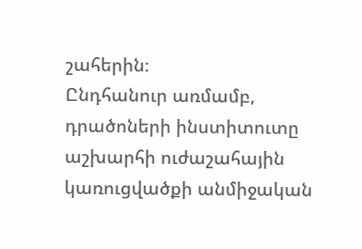շահերին։
Ընդհանուր առմամբ, դրածոների ինստիտուտը աշխարհի ուժաշահային կառուցվածքի անմիջական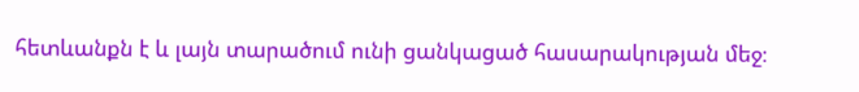հետևանքն է և լայն տարածում ունի ցանկացած հասարակության մեջ։